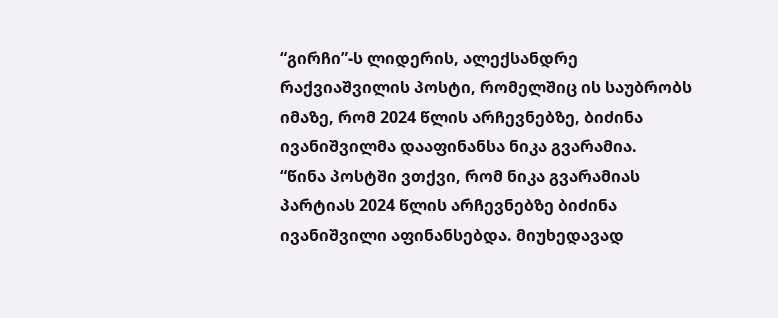“გირჩი”-ს ლიდერის, ალექსანდრე რაქვიაშვილის პოსტი, რომელშიც ის საუბრობს იმაზე, რომ 2024 წლის არჩევნებზე, ბიძინა ივანიშვილმა დააფინანსა ნიკა გვარამია.
“წინა პოსტში ვთქვი, რომ ნიკა გვარამიას პარტიას 2024 წლის არჩევნებზე ბიძინა ივანიშვილი აფინანსებდა. მიუხედავად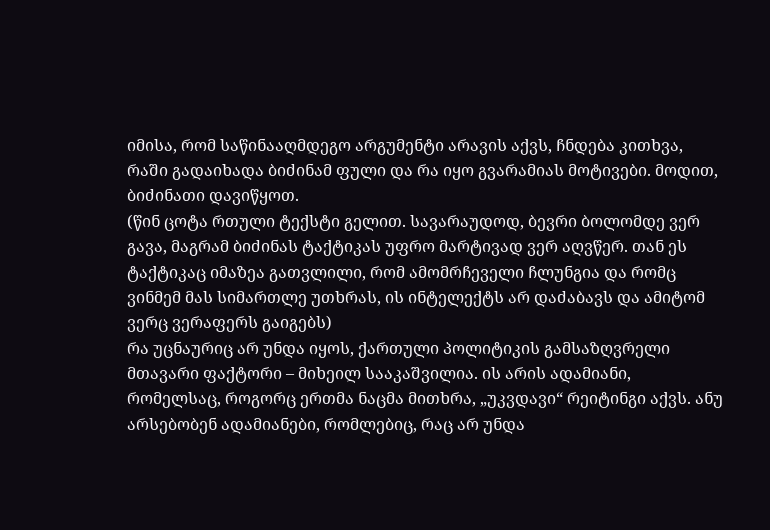იმისა, რომ საწინააღმდეგო არგუმენტი არავის აქვს, ჩნდება კითხვა, რაში გადაიხადა ბიძინამ ფული და რა იყო გვარამიას მოტივები. მოდით, ბიძინათი დავიწყოთ.
(წინ ცოტა რთული ტექსტი გელით. სავარაუდოდ, ბევრი ბოლომდე ვერ გავა, მაგრამ ბიძინას ტაქტიკას უფრო მარტივად ვერ აღვწერ. თან ეს ტაქტიკაც იმაზეა გათვლილი, რომ ამომრჩეველი ჩლუნგია და რომც ვინმემ მას სიმართლე უთხრას, ის ინტელექტს არ დაძაბავს და ამიტომ ვერც ვერაფერს გაიგებს)
რა უცნაურიც არ უნდა იყოს, ქართული პოლიტიკის გამსაზღვრელი მთავარი ფაქტორი – მიხეილ სააკაშვილია. ის არის ადამიანი, რომელსაც, როგორც ერთმა ნაცმა მითხრა, „უკვდავი“ რეიტინგი აქვს. ანუ არსებობენ ადამიანები, რომლებიც, რაც არ უნდა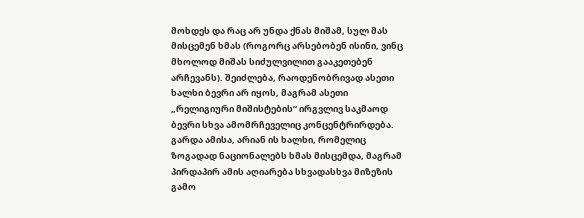მოხდეს და რაც არ უნდა ქნას მიშამ, სულ მას მისცემენ ხმას (როგორც არსებობენ ისინი, ვინც მხოლოდ მიშას სიძულვილით გააკეთებენ არჩევანს). შეიძლება, რაოდენობრივად ასეთი ხალხი ბევრი არ იყოს, მაგრამ ასეთი „რელიგიური მიშისტების“ ირგვლივ საკმაოდ ბევრი სხვა ამომრჩეველიც კონცენტრირდება. გარდა ამისა, არიან ის ხალხი, რომელიც ზოგადად ნაციონალებს ხმას მისცემდა, მაგრამ პირდაპირ ამის აღიარება სხვადასხვა მიზეზის გამო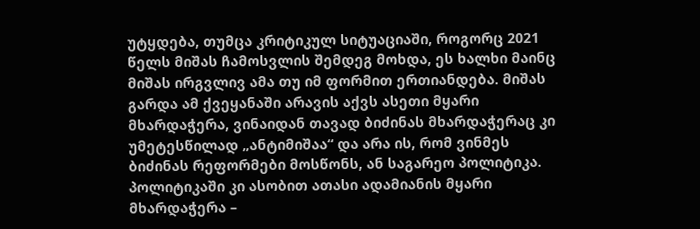უტყდება, თუმცა კრიტიკულ სიტუაციაში, როგორც 2021 წელს მიშას ჩამოსვლის შემდეგ მოხდა, ეს ხალხი მაინც მიშას ირგვლივ ამა თუ იმ ფორმით ერთიანდება. მიშას გარდა ამ ქვეყანაში არავის აქვს ასეთი მყარი მხარდაჭერა, ვინაიდან თავად ბიძინას მხარდაჭერაც კი უმეტესწილად „ანტიმიშაა“ და არა ის, რომ ვინმეს ბიძინას რეფორმები მოსწონს, ან საგარეო პოლიტიკა.
პოლიტიკაში კი ასობით ათასი ადამიანის მყარი მხარდაჭერა –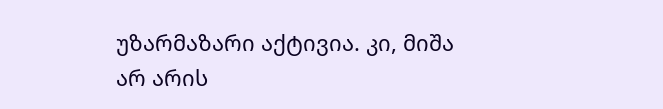უზარმაზარი აქტივია. კი, მიშა არ არის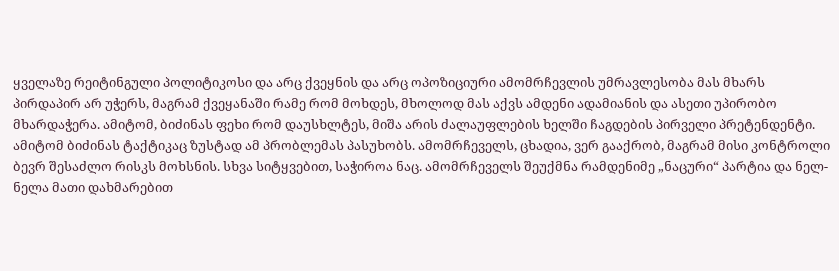ყველაზე რეიტინგული პოლიტიკოსი და არც ქვეყნის და არც ოპოზიციური ამომრჩევლის უმრავლესობა მას მხარს პირდაპირ არ უჭერს, მაგრამ ქვეყანაში რამე რომ მოხდეს, მხოლოდ მას აქვს ამდენი ადამიანის და ასეთი უპირობო მხარდაჭერა. ამიტომ, ბიძინას ფეხი რომ დაუსხლტეს, მიშა არის ძალაუფლების ხელში ჩაგდების პირველი პრეტენდენტი.
ამიტომ ბიძინას ტაქტიკაც ზუსტად ამ პრობლემას პასუხობს. ამომრჩეველს, ცხადია, ვერ გააქრობ, მაგრამ მისი კონტროლი ბევრ შესაძლო რისკს მოხსნის. სხვა სიტყვებით, საჭიროა ნაც. ამომრჩეველს შეუქმნა რამდენიმე „ნაცური“ პარტია და ნელ-ნელა მათი დახმარებით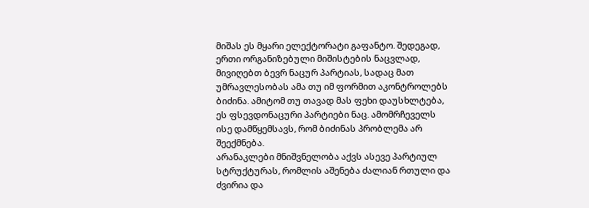მიშას ეს მყარი ელექტორატი გაფანტო. შედეგად, ერთი ორგანიზებული მიშისტების ნაცვლად, მივიღებთ ბევრ ნაცურ პარტიას, სადაც მათ უმრავლესობას ამა თუ იმ ფორმით აკონტროლებს ბიძინა. ამიტომ თუ თავად მას ფეხი დაუსხლტება, ეს ფსევდონაცური პარტიები ნაც. ამომრჩეველს ისე დამწყემსავს, რომ ბიძინას პრობლემა არ შეექმნება.
არანაკლები მნიშვნელობა აქვს ასევე პარტიულ სტრუქტურას, რომლის აშენება ძალიან რთული და ძვირია და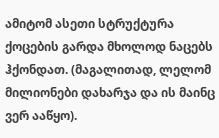ამიტომ ასეთი სტრუქტურა ქოცების გარდა მხოლოდ ნაცებს ჰქონდათ. (მაგალითად, ლელომ მილიონები დახარჯა და ის მაინც ვერ ააწყო).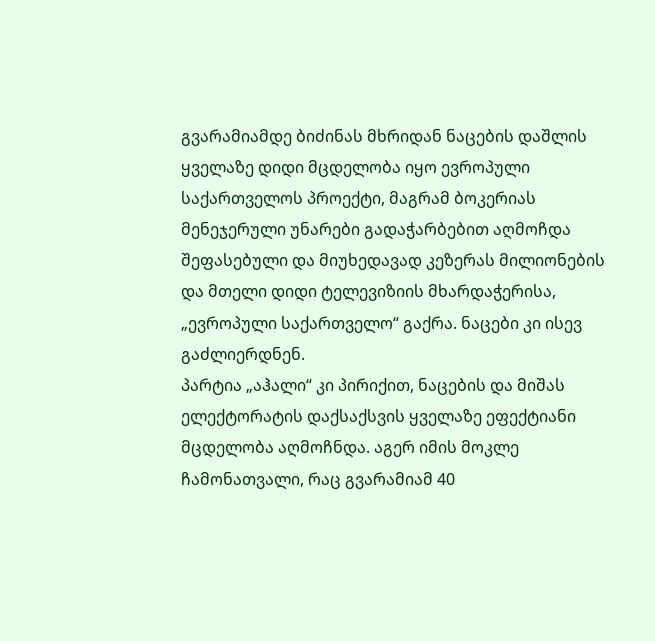გვარამიამდე ბიძინას მხრიდან ნაცების დაშლის ყველაზე დიდი მცდელობა იყო ევროპული საქართველოს პროექტი, მაგრამ ბოკერიას მენეჯერული უნარები გადაჭარბებით აღმოჩდა შეფასებული და მიუხედავად კეზერას მილიონების და მთელი დიდი ტელევიზიის მხარდაჭერისა, „ევროპული საქართველო“ გაქრა. ნაცები კი ისევ გაძლიერდნენ.
პარტია „აჰალი“ კი პირიქით, ნაცების და მიშას ელექტორატის დაქსაქსვის ყველაზე ეფექტიანი მცდელობა აღმოჩნდა. აგერ იმის მოკლე ჩამონათვალი, რაც გვარამიამ 40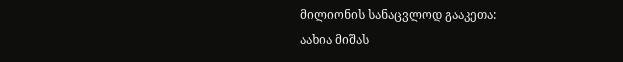მილიონის სანაცვლოდ გააკეთა:
აახია მიშას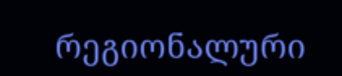რეგიონალური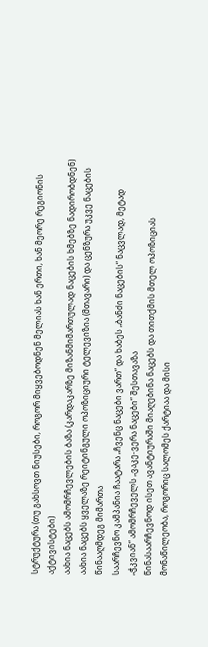სტრუქტურა (თუ გახსოვთ ნიუსები, როგორ მიყვებოდნენ მელიას ხან ერთი, ხან მეორე რეგიონის აქტივისტები)
აახია ნაცებს ამომრჩევლების ბაზა (კარდაკარზე მიზანმიმართულად ნაცების ხმებზე ნადირობდნენ)
აახია ნაცებს ყველაზე რეიტინგული ოპოზიციური ტელევიზია (მთავარი) და ცენზურა უკვე ნაცების წინააღმდეგ მიმართა
საარჩევნო კამპანია ჩაატარა „ჩვენც ნაცები ვართ“ და ხაბეს „ბანძი ნაცების“ ნაცვლად, მეტად „ჭკვიან“ ამომრჩეველს „ვაკე-ვერა ნაცები“ შესთავაზა
წინასაარჩევნოდ ისეთ ავანტიურაში მიაღებინა ნაცებს და თითქმის მთელ ოპოზიციას მონაწილეობა, როგორიც სალომეს ქარტიაა და მისი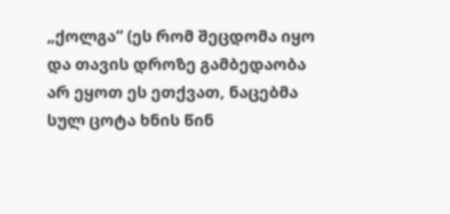„ქოლგა“ (ეს რომ შეცდომა იყო და თავის დროზე გამბედაობა არ ეყოთ ეს ეთქვათ, ნაცებმა სულ ცოტა ხნის წინ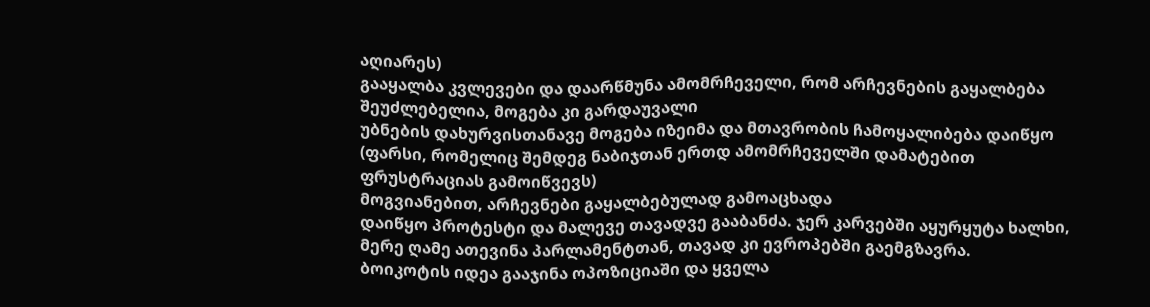აღიარეს)
გააყალბა კვლევები და დაარწმუნა ამომრჩეველი, რომ არჩევნების გაყალბება შეუძლებელია, მოგება კი გარდაუვალი
უბნების დახურვისთანავე მოგება იზეიმა და მთავრობის ჩამოყალიბება დაიწყო (ფარსი, რომელიც შემდეგ ნაბიჯთან ერთდ ამომრჩეველში დამატებით ფრუსტრაციას გამოიწვევს)
მოგვიანებით, არჩევნები გაყალბებულად გამოაცხადა
დაიწყო პროტესტი და მალევე თავადვე გააბანძა. ჯერ კარვებში აყურყუტა ხალხი, მერე ღამე ათევინა პარლამენტთან, თავად კი ევროპებში გაემგზავრა.
ბოიკოტის იდეა გააჯინა ოპოზიციაში და ყველა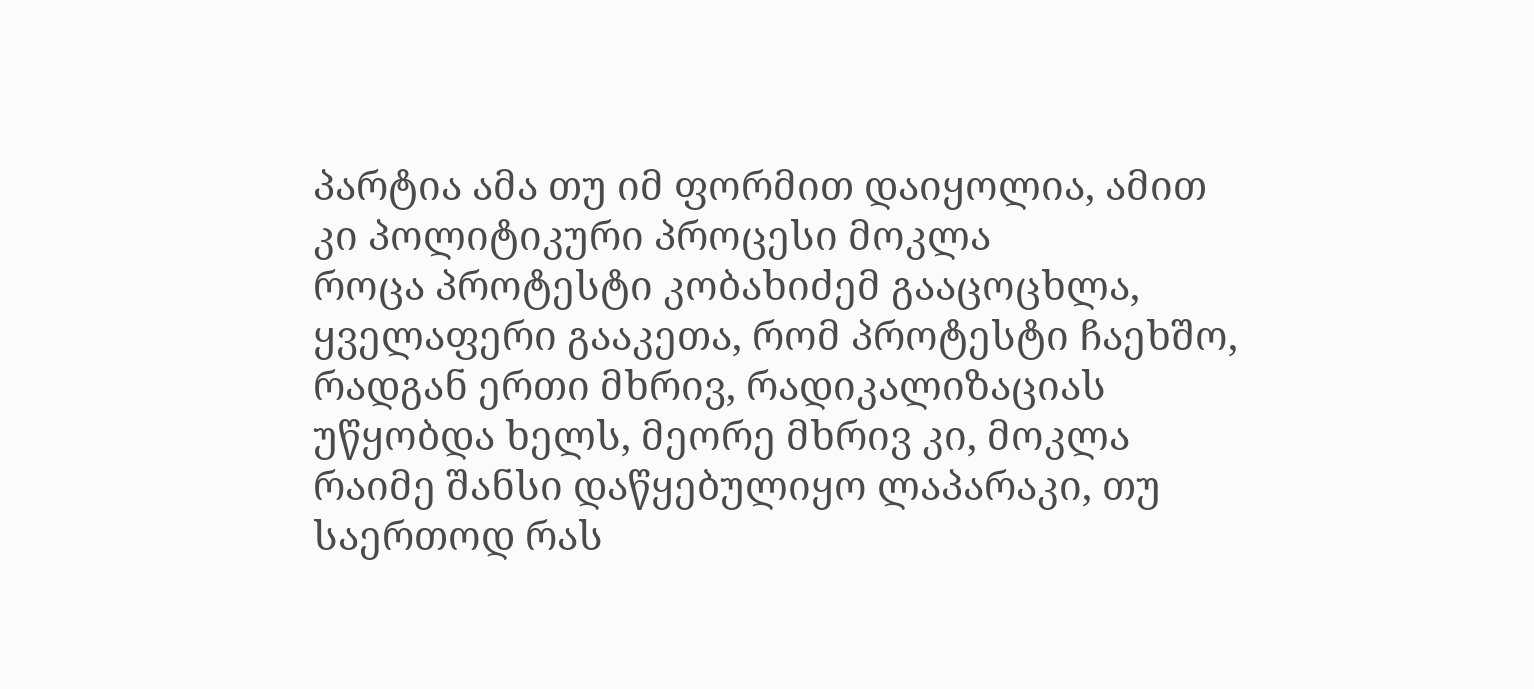პარტია ამა თუ იმ ფორმით დაიყოლია, ამით კი პოლიტიკური პროცესი მოკლა
როცა პროტესტი კობახიძემ გააცოცხლა, ყველაფერი გააკეთა, რომ პროტესტი ჩაეხშო, რადგან ერთი მხრივ, რადიკალიზაციას უწყობდა ხელს, მეორე მხრივ კი, მოკლა რაიმე შანსი დაწყებულიყო ლაპარაკი, თუ საერთოდ რას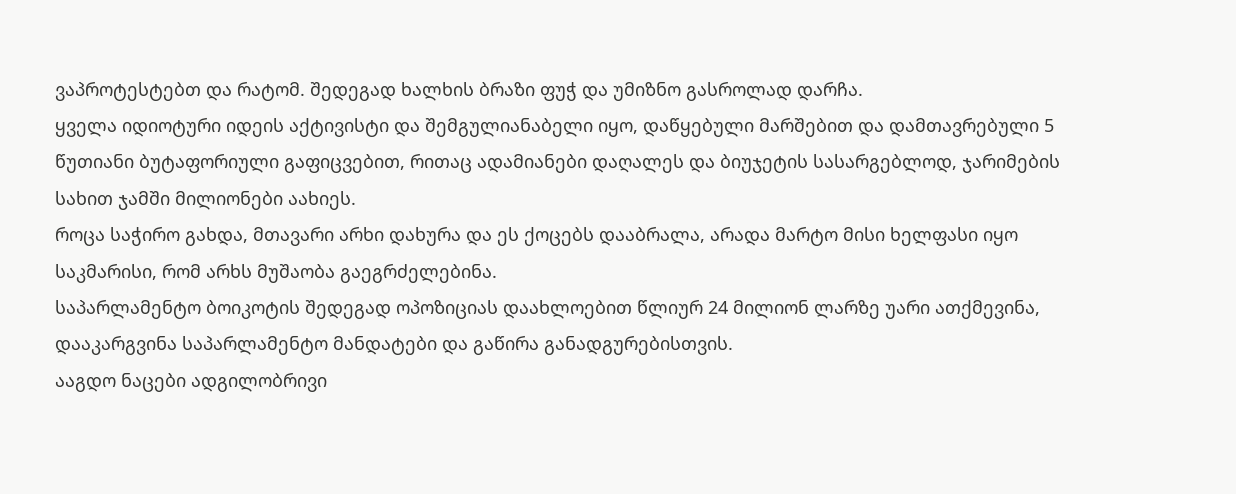ვაპროტესტებთ და რატომ. შედეგად ხალხის ბრაზი ფუჭ და უმიზნო გასროლად დარჩა.
ყველა იდიოტური იდეის აქტივისტი და შემგულიანაბელი იყო, დაწყებული მარშებით და დამთავრებული 5 წუთიანი ბუტაფორიული გაფიცვებით, რითაც ადამიანები დაღალეს და ბიუჯეტის სასარგებლოდ, ჯარიმების სახით ჯამში მილიონები აახიეს.
როცა საჭირო გახდა, მთავარი არხი დახურა და ეს ქოცებს დააბრალა, არადა მარტო მისი ხელფასი იყო საკმარისი, რომ არხს მუშაობა გაეგრძელებინა.
საპარლამენტო ბოიკოტის შედეგად ოპოზიციას დაახლოებით წლიურ 24 მილიონ ლარზე უარი ათქმევინა, დააკარგვინა საპარლამენტო მანდატები და გაწირა განადგურებისთვის.
ააგდო ნაცები ადგილობრივი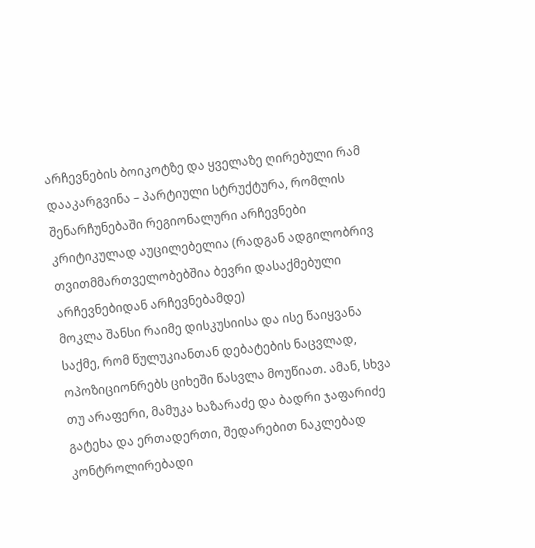არჩევნების ბოიკოტზე და ყველაზე ღირებული რამ დააკარგვინა – პარტიული სტრუქტურა, რომლის შენარჩუნებაში რეგიონალური არჩევნები კრიტიკულად აუცილებელია (რადგან ადგილობრივ თვითმმართველობებშია ბევრი დასაქმებული არჩევნებიდან არჩევნებამდე)
მოკლა შანსი რაიმე დისკუსიისა და ისე წაიყვანა საქმე, რომ წულუკიანთან დებატების ნაცვლად, ოპოზიციონრებს ციხეში წასვლა მოუწიათ. ამან, სხვა თუ არაფერი, მამუკა ხაზარაძე და ბადრი ჯაფარიძე გატეხა და ერთადერთი, შედარებით ნაკლებად კონტროლირებადი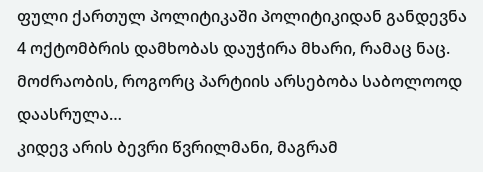ფული ქართულ პოლიტიკაში პოლიტიკიდან განდევნა
4 ოქტომბრის დამხობას დაუჭირა მხარი, რამაც ნაც. მოძრაობის, როგორც პარტიის არსებობა საბოლოოდ დაასრულა…
კიდევ არის ბევრი წვრილმანი, მაგრამ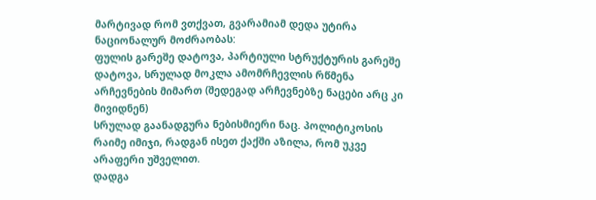მარტივად რომ ვთქვათ, გვარამიამ დედა უტირა ნაციონალურ მოძრაობას:
ფულის გარეშე დატოვა, პარტიული სტრუქტურის გარეშე დატოვა, სრულად მოკლა ამომრჩევლის რწმენა არჩევნების მიმართ (შედეგად არჩევნებზე ნაცები არც კი მივიდნენ)
სრულად გაანადგურა ნებისმიერი ნაც. პოლიტიკოსის რაიმე იმიჯი, რადგან ისეთ ქაქში აზილა, რომ უკვე არაფერი უშველით.
დადგა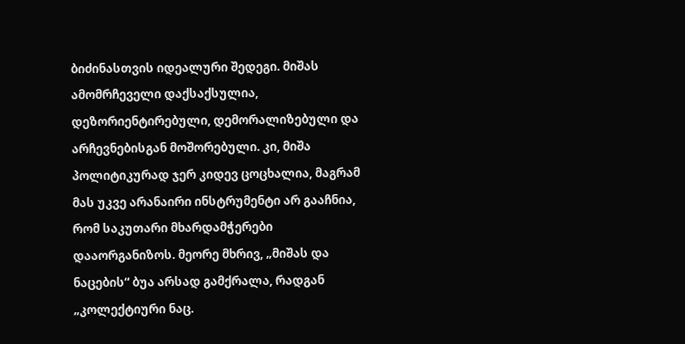ბიძინასთვის იდეალური შედეგი. მიშას ამომრჩეველი დაქსაქსულია, დეზორიენტირებული, დემორალიზებული და არჩევნებისგან მოშორებული. კი, მიშა პოლიტიკურად ჯერ კიდევ ცოცხალია, მაგრამ მას უკვე არანაირი ინსტრუმენტი არ გააჩნია, რომ საკუთარი მხარდამჭერები დააორგანიზოს. მეორე მხრივ, „მიშას და ნაცების“ ბუა არსად გამქრალა, რადგან „კოლექტიური ნაც.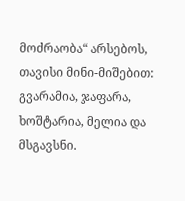მოძრაობა“ არსებოს, თავისი მინი-მიშებით: გვარამია, ჯაფარა, ხოშტარია, მელია და მსგავსნი.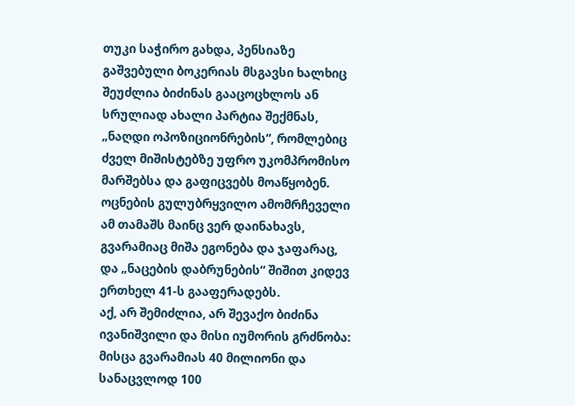თუკი საჭირო გახდა, პენსიაზე გაშვებული ბოკერიას მსგავსი ხალხიც შეუძლია ბიძინას გააცოცხლოს ან სრულიად ახალი პარტია შექმნას, „ნაღდი ოპოზიციონრების“, რომლებიც ძველ მიშისტებზე უფრო უკომპრომისო მარშებსა და გაფიცვებს მოაწყობენ.
ოცნების გულუბრყვილო ამომრჩეველი ამ თამაშს მაინც ვერ დაინახავს, გვარამიაც მიშა ეგონება და ჯაფარაც, და „ნაცების დაბრუნების“ შიშით კიდევ ერთხელ 41-ს გააფერადებს.
აქ, არ შემიძლია, არ შევაქო ბიძინა ივანიშვილი და მისი იუმორის გრძნობა:
მისცა გვარამიას 40 მილიონი და სანაცვლოდ 100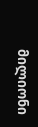მილიონი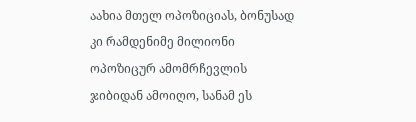აახია მთელ ოპოზიციას, ბონუსად კი რამდენიმე მილიონი ოპოზიცურ ამომრჩევლის ჯიბიდან ამოიღო, სანამ ეს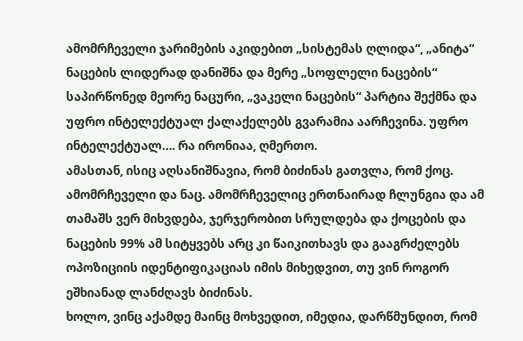ამომრჩეველი ჯარიმების აკიდებით „სისტემას ღლიდა“, „ანიტა“ ნაცების ლიდერად დანიშნა და მერე „სოფლელი ნაცების“ საპირწონედ მეორე ნაცური, „ვაკელი ნაცების“ პარტია შექმნა და უფრო ინტელექტუალ ქალაქელებს გვარამია აარჩევინა. უფრო ინტელექტუალ…. რა ირონიაა, ღმერთო.
ამასთან, ისიც აღსანიშნავია, რომ ბიძინას გათვლა, რომ ქოც. ამომრჩეველი და ნაც. ამომრჩეველიც ერთნაირად ჩლუნგია და ამ თამაშს ვერ მიხვდება, ჯერჯერობით სრულდება და ქოცების და ნაცების 99% ამ სიტყვებს არც კი წაიკითხავს და გააგრძელებს ოპოზიციის იდენტიფიკაციას იმის მიხედვით, თუ ვინ როგორ ეშხიანად ლანძღავს ბიძინას.
ხოლო, ვინც აქამდე მაინც მოხვედით, იმედია, დარწმუნდით, რომ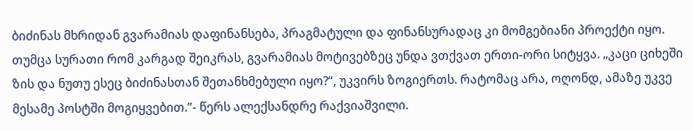ბიძინას მხრიდან გვარამიას დაფინანსება, პრაგმატული და ფინანსურადაც კი მომგებიანი პროექტი იყო. თუმცა სურათი რომ კარგად შეიკრას, გვარამიას მოტივებზეც უნდა ვთქვათ ერთი-ორი სიტყვა. „კაცი ციხეში ზის და ნუთუ ესეც ბიძინასთან შეთანხმებული იყო?“, უკვირს ზოგიერთს. რატომაც არა, ოღონდ, ამაზე უკვე მესამე პოსტში მოგიყვებით.”- წერს ალექსანდრე რაქვიაშვილი.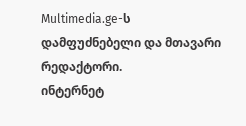Multimedia.ge-ს დამფუძნებელი და მთავარი რედაქტორი.
ინტერნეტ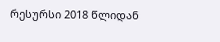რესურსი 2018 წლიდან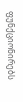ფუნქციონირებს